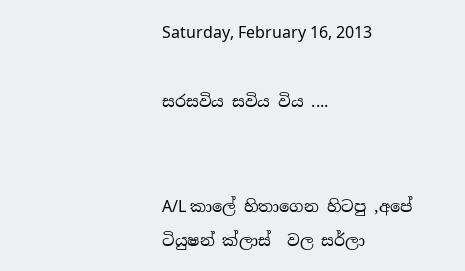Saturday, February 16, 2013

සරසවිය සවිය විය ....


A/L කාලේ හිතාගෙන හිටපු ,අපේ ටියුෂන් ක්ලාස්  වල සර්ලා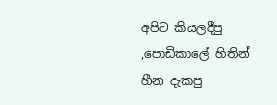අපිට කියලදීපු  ,පොඩිකාලේ හිතින් හීන දැකපු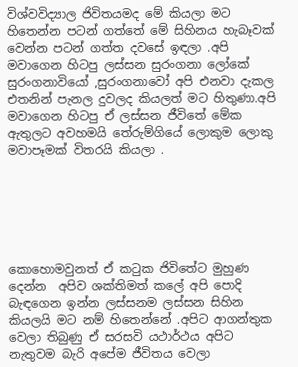විශ්වවිද්‍යාල ජිවිතයමද මේ කියලා මට හිතෙන්න පටන් ගත්තේ මේ සිහිනය හැබෑවක් වෙන්න පටන් ගත්ත දවසේ ඉඳලා .අපි මවාගෙන හිටපු ලස්සන සුරංගනා ලෝකේ සුරංගනාවියෝ ,සුරංගනාවෝ අපි එනවා දැකල එතනින් පැනල දුවලද කියලත් මට හිතුණා.අපි මවාගෙන හිටපු ඒ ලස්සන ජීවිතේ මේක ඇතුලට අවහමයි තේරුම්ගියේ ලොකුම ලොකු මවාපෑමක් විතරයි කියලා .






කොහොමවුනත් ඒ කටුක ජිවිතේට මුහුණ දෙන්න  අපිව ශක්තිමත් කලේ අපි පොදි බැඳගෙන ඉන්න ලස්සනම ලස්සන සිහින කියලයි මට නම් හිතෙන්නේ .අපිට ආගන්තුක වෙලා තිබුණු ඒ සරසවි යථාර්ථය අපිට නැතුවම බැරි අපේම ජීවිතය වෙලා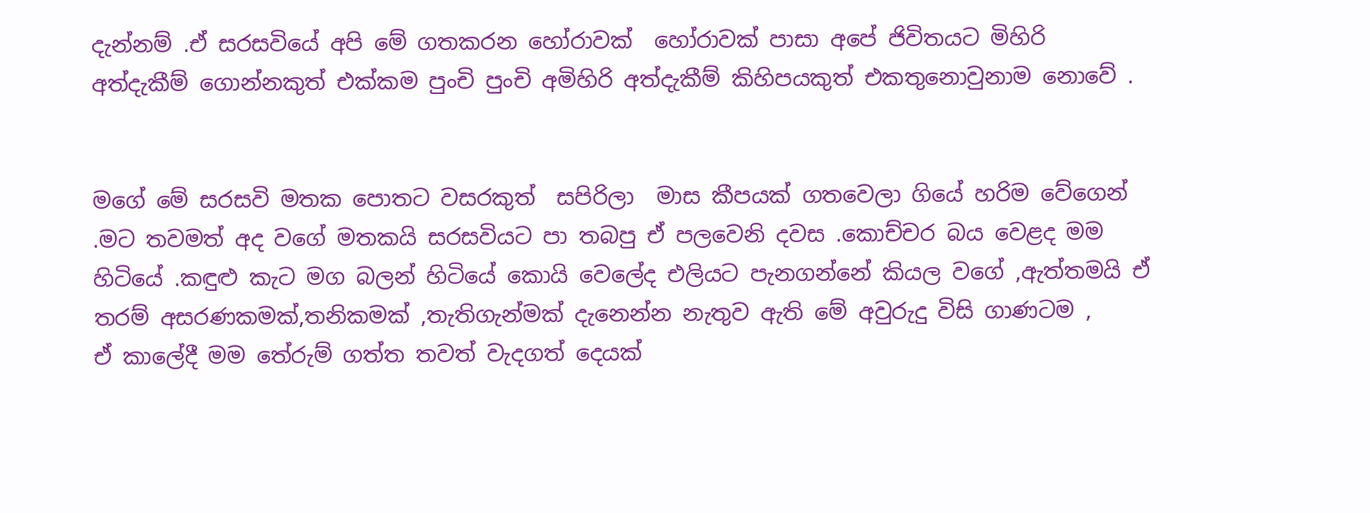දැන්නම් .ඒ සරසවියේ අපි මේ ගතකරන හෝරාවක්  හෝරාවක් පාසා අපේ ජිවිතයට මිහිරි අත්දැකීම් ගොන්නකුත් එක්කම පුංචි පුංචි අමිහිරි අත්දැකීම් කිහිපයකුත් එකතුනොවුනාම නොවේ .


මගේ මේ සරසවි මතක පොතට වසරකුත්  සපිරිලා  මාස කීපයක් ගතවෙලා ගියේ හරිම වේගෙන් .මට තවමත් අද වගේ මතකයි සරසවියට පා තබපු ඒ පලවෙනි දවස .කොච්චර බය වෙළද මම හිටියේ .කඳුළු කැට මග බලන් හිටියේ කොයි වෙලේද එලියට පැනගන්නේ කියල වගේ ,ඇත්තමයි ඒ තරම් අසරණකමක්,තනිකමක් ,තැතිගැන්මක් දැනෙන්න නැතුව ඇති මේ අවුරුදු විසි ගාණටම ,
ඒ කාලේදී මම තේරුම් ගත්ත තවත් වැදගත් දෙයක්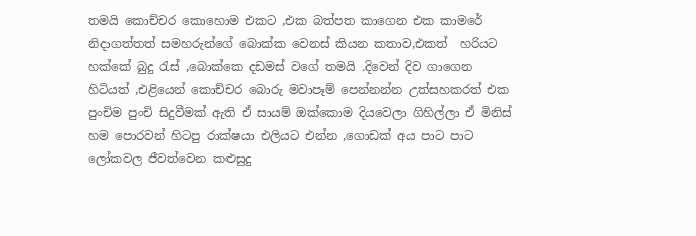තමයි කොච්චර කොහොම එකට ,එක බත්පත කාගෙන එක කාමරේ  නිදාගත්තත් සමහරුන්ගේ බොක්ක වෙනස් කියන කතාව,එකත්  හරියට හක්කේ බුදු රැස් ,බොක්කෙ දඩමස් වගේ තමයි .දිවෙන් දිව ගාගෙන හිටියත් ,එළියෙන් කොච්චර බොරු මවාපෑම් පෙන්නන්න උත්සහකරත් එක පුංචිම පුංචි සිදුවීමක් ඇති ඒ සායම් ඔක්කොම දියවෙලා ගිහිල්ලා ඒ මිනිස් හම පොරවන් හිටපු රාක්ෂයා එලියට එන්න ,ගොඩක් අය පාට පාට ලෝකවල ජීවත්වෙන කළුසුදු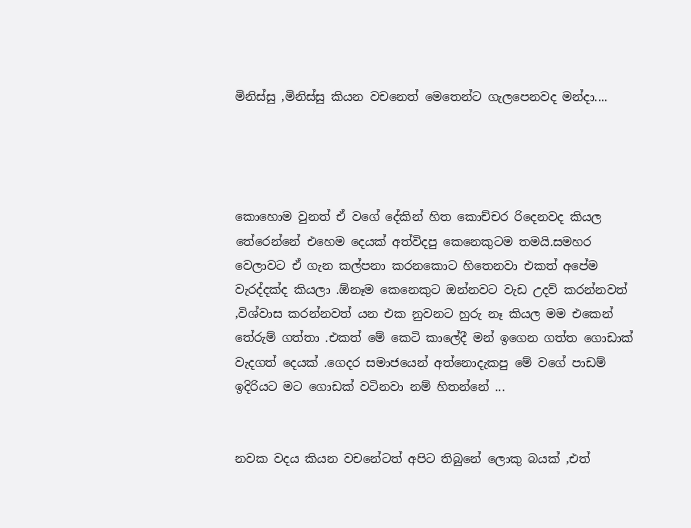මිනිස්සු ,මිනිස්සු කියන වචනෙත් මෙතෙන්ට ගැලපෙනවද මන්දා....




කොහොම වුනත් ඒ වගේ දේකින් හිත කොච්චර රිදෙනවද කියල තේරෙන්නේ එහෙම දෙයක් අත්විදපු කෙනෙකුටම තමයි.සමහර වෙලාවට ඒ ගැන කල්පනා කරනකොට හිතෙනවා එකත් අපේම වැරද්දක්ද කියලා .ඕනෑම කෙනෙකුට ඔන්නවට වැඩ උදව් කරන්නවත් ,විශ්වාස කරන්නවත් යන එක නුවනට හුරු නෑ කියල මම එකෙන් තේරුම් ගත්තා .එකත් මේ කෙටි කාලේදී මන් ඉගෙන ගත්ත ගොඩාක් වැදගත් දෙයක් .ගෙදර සමාජයෙන් අත්නොදැකපු මේ වගේ පාඩම් ඉදිරියට මට ගොඩක් වටිනවා නම් හිතන්නේ ...


නවක වදය කියන වචනේටත් අපිට තිබුනේ ලොකු බයක් ,එත්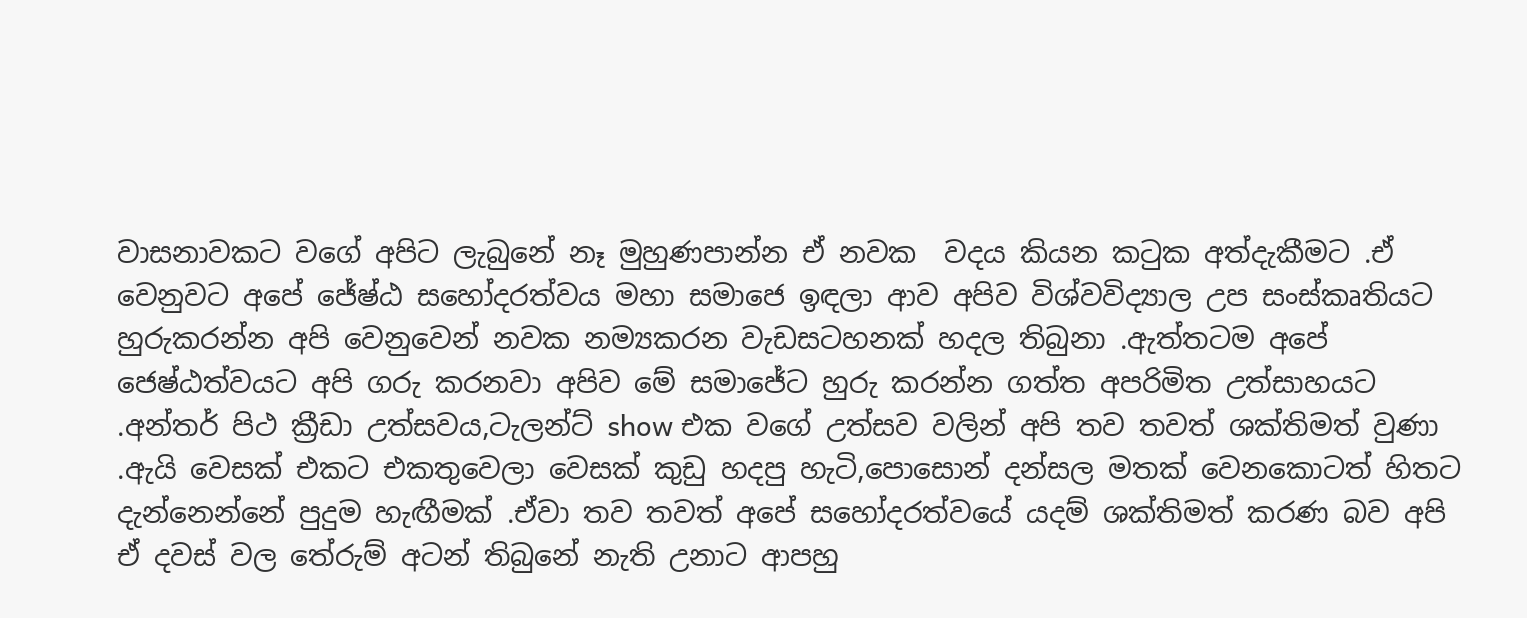වාසනාවකට වගේ අපිට ලැබුනේ නෑ මුහුණපාන්න ඒ නවක  වදය කියන කටුක අත්දැකීමට .ඒ වෙනුවට අපේ ජේෂ්ඨ සහෝදරත්වය මහා සමාජෙ ඉඳලා ආව අපිව විශ්වවිද්‍යාල උප සංස්කෘතියට හුරුකරන්න අපි වෙනුවෙන් නවක නම්‍යකරන වැඩසටහනක් හදල තිබුනා .ඇත්තටම අපේ ජෙෂ්ඨත්වයට අපි ගරු කරනවා අපිව මේ සමාජේට හුරු කරන්න ගත්ත අපරිමිත උත්සාහයට .අන්තර් පිථ ක්‍රීඩා උත්සවය,ටැලන්ට් show එක වගේ උත්සව වලින් අපි තව තවත් ශක්තිමත් වුණා .ඇයි වෙසක් එකට එකතුවෙලා වෙසක් කුඩු හදපු හැටි,පොසොන් දන්සල මතක් වෙනකොටත් හිතට දැන්නෙන්නේ පුදුම හැඟීමක් .ඒවා තව තවත් අපේ සහෝදරත්වයේ යදම් ශක්තිමත් කරණ බව අපි ඒ දවස් වල තේරුම් අටන් තිබුනේ නැති උනාට ආපහු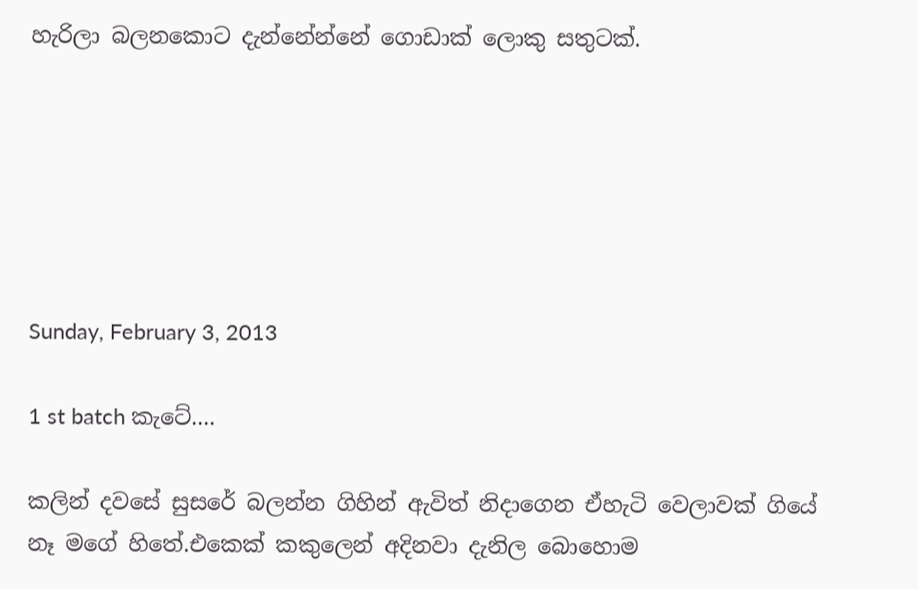හැරිලා බලනකොට දැන්නේන්නේ ගොඩාක් ලොකු සතුටක්.






Sunday, February 3, 2013

1 st batch කැටේ....

කලින් දවසේ සුසරේ බලන්න ගිහින් ඇවිත් නිදාගෙන ඒහැටි වෙලාවක් ගියේ නෑ මගේ හිතේ.එකෙක් කකුලෙන් අදිනවා දැනිල බොහොම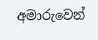අමාරුවෙන්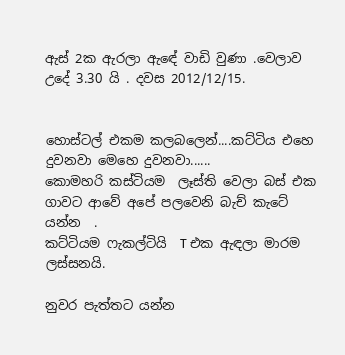ඇස් 2ක ඇරලා ඇඳේ වාඩි වුණා .වෙලාව උදේ 3.30 යි . දවස 2012/12/15.


හොස්ටල් එකම කලබලෙන්....කට්ටිය එහෙ දුවනවා මෙහෙ දුවනවා......
කොමහරි කස්ටියම  ලෑස්ති වෙලා බස් එක ගාවට ආවේ අපේ පලවෙනි බැච් කැටේ යන්න  .
කට්ටියම ෆැකල්ටියි  T එක ඇඳලා මාරම ලස්සනයි.

නුවර පැත්තට යන්න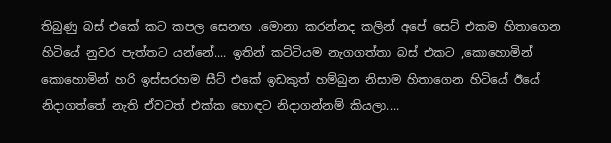තිබුණු බස් එකේ කට කපල සෙනඟ .මොනා කරන්නද කලින් අපේ සෙට් එකම හිතාගෙන හිටියේ නුවර පැත්තට යන්නේ.... ඉතින් කට්ටියම නැගගත්තා බස්‌ එකට ,කොහොමින් කොහොමින් හරි ඉස්සරහම සීට් එකේ ඉඩකුත් හම්බුන නිසාම හිතාගෙන හිටියේ ඊයේ නිදාගත්තේ නැති ඒවටත් එක්ක හොඳට නිදාගන්නම් කියලා....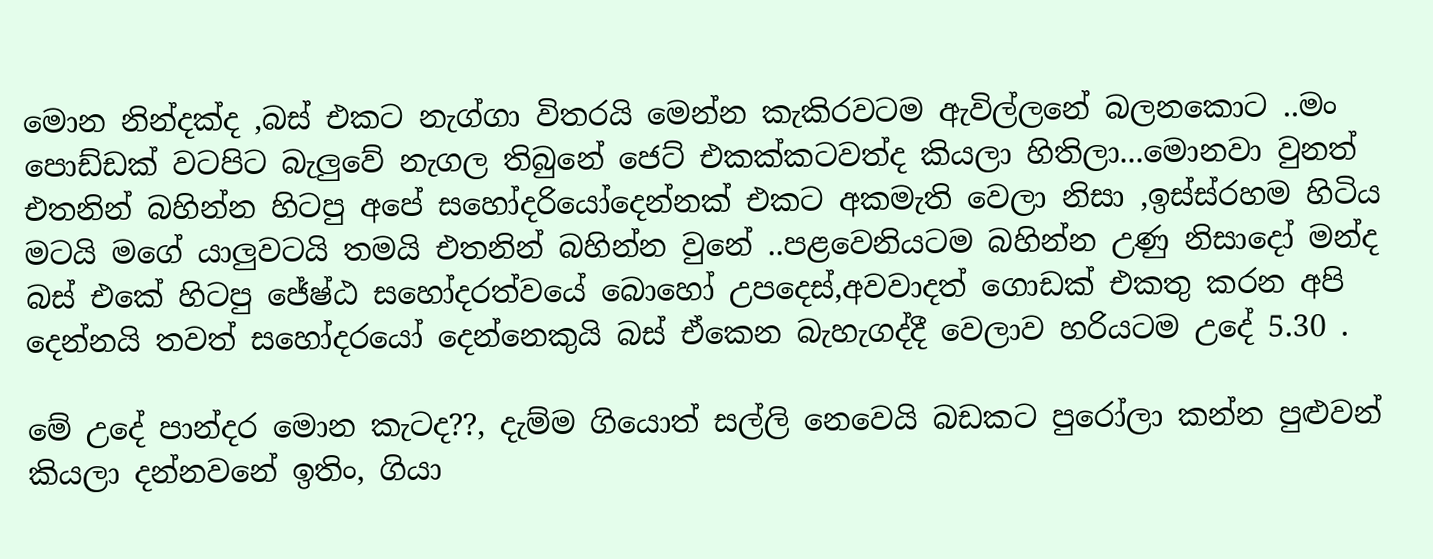මොන නින්දක්ද ,බස් එකට නැග්ගා විතරයි මෙන්න කැකිරවටම ඇවිල්ලනේ බලනකොට ..මං පොඩ්ඩක් වටපිට බැලුවේ නැගල තිබුනේ ජෙට් එකක්කටවත්ද කියලා හිතිලා...මොනවා වුනත් එතනින් බහින්න හිටපු අපේ සහෝදරියෝදෙන්නක් එකට අකමැති වෙලා නිසා ,ඉස්ස්රහම හිටිය මටයි මගේ යාලුවටයි තමයි එතනින් බහින්න වුනේ ..පළවෙනියටම බහින්න උණු නිසාදෝ මන්ද  බස් එකේ හිටපු ජේෂ්ඨ සහෝදරත්වයේ බොහෝ උපදෙස්,අවවාදත් ගොඩක් එකතු කරන අපි දෙන්නයි තවත් සහෝදරයෝ දෙන්නෙකුයි බස් ඒකෙන බැහැගද්දී වෙලාව හරියටම උදේ 5.30 .

මේ උදේ පාන්දර මොන කැටද??, දැම්ම ගියොත් සල්ලි නෙවෙයි බඩකට පුරෝලා කන්න පුළුවන් කියලා දන්නවනේ ඉතිං, ගියා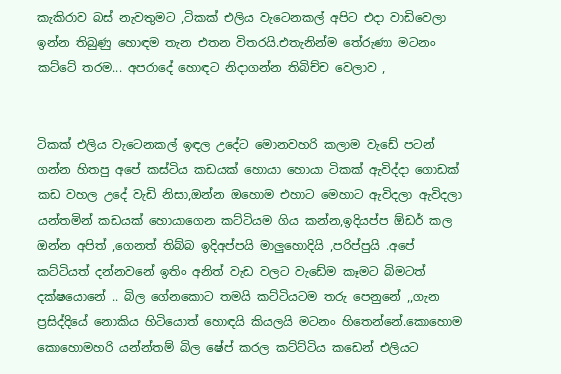කැකිරාව බස් නැවතුමට ,ටිකක් එලිය වැටෙනකල් අපිට එදා වාඩිවෙලා ඉන්න තිබුණු හොඳම තැන එතන විතරයි.එතැනින්ම තේරුණා මටනං කට්ටේ තරම... අපරාදේ හොඳට නිදාගන්න තිබිච්ච වෙලාව ,


ටිකක් එලිය වැටෙනකල් ඉඳල උදේට මොනවහරි කලාම වැඩේ පටන් ගන්න හිතපු අපේ කස්ටිය කඩයක් හොයා හොයා ටිකක් ඇවිද්දා ගොඩක් කඩ වහල උදේ වැඩි නිසා,ඔන්න ඔහොම එහාට මෙහාට ඇවිදලා ඇවිදලා යන්තමින් කඩයක් හොයාගෙන කට්ටියම ගිය කන්න,ඉදියප්ප ඕඩර් කල ඔන්න අපිත් ,ගෙනත් තිබ්බ ඉදිඅප්පයි මාලුහොදියි ,පරිප්පුයි .අපේ කට්ටියත් දන්නවනේ ඉතිං අනිත් වැඩ වලට වැඩේම කෑමට බිමටත් දක්ෂයොනේ .. බිල ගේනකොට තමයි කට්ටියටම තරු පෙනුනේ ,,ගැන ප්‍රසිද්දියේ නොකිය හිටියොත් හොඳයි කියලයි මටනං හිතෙන්නේ.කොහොම කොහොමහරි යන්න්තම් බිල ෂේප් කරල කට්ට්ටිය කඩෙන් එලියට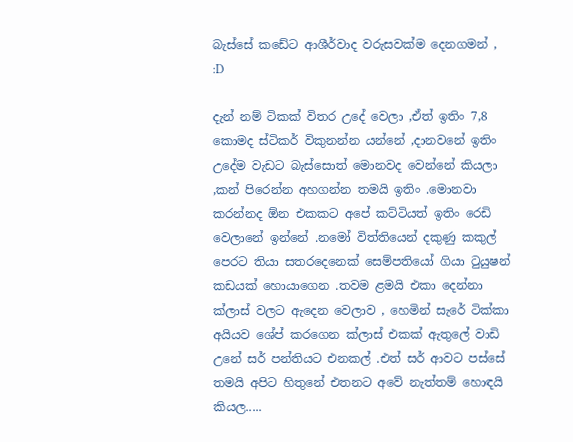බැස්සේ කඩේට ආශීර්වාද වරුසවක්ම දෙනගමන් ,  :D

දැන් නම් ටිකක් විතර උදේ වෙලා ,ඒත් ඉතිං 7,8 කොමද ස්ටිකර් විකුනන්න යන්නේ ,දානවනේ ඉතිං උදේම වැඩට බැස්සොත් මොනවද වෙන්නේ කියලා ,කන් පිරෙන්න අහගන්න තමයි ඉතිං .මොනවා කරන්නද ඕන එකකට අපේ කට්ටියත් ඉතිං රෙඩි වෙලානේ ඉන්නේ .නමෝ විත්තියෙන් දකුණු කකුල් පෙරට තියා සතරදෙනෙක් සෙම්පතියෝ ගියා ටුයුෂන් කඩයක් හොයාගෙන .තවම ළමයි එකා දෙන්නා ක්ලාස් වලට ඇදෙන වෙලාව , හෙමින් සැරේ ටික්කා අයියව ශේප් කරගෙන ක්ලාස් එකක් ඇතුලේ වාඩි උනේ සර් පන්තියට එනකල් .එත් සර් ආවට පස්සේ තමයි අපිට හිතුනේ එතනට අවේ නැත්තම් හොඳයි කියල.....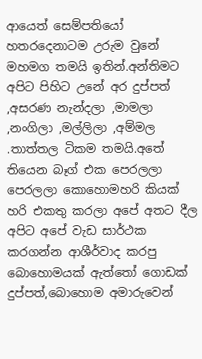ආයෙත් සෙම්පතියෝ හතරදෙනාටම උරුම වුනේ මහමග තමයි ඉතින්.අන්තිමට අපිට පිහිට උනේ අර දුප්පත් ,අසරණ නැන්දලා ,මාමලා ,නංගිලා ,මල්ලිලා ,අම්මල .තාත්තල ටිකම තමයි.අතේ තියෙන බෑග් එක පෙරලලා පෙරලලා කොහොමහරි කියක් හරි එකතු කරලා අපේ අතට දීල අපිට අපේ වැඩ සාර්ථක කරගන්න ආශීර්වාද කරපු බොහොමයක් ඇත්තෝ ගොඩක් දුප්පත්,බොහොම අමාරුවෙන්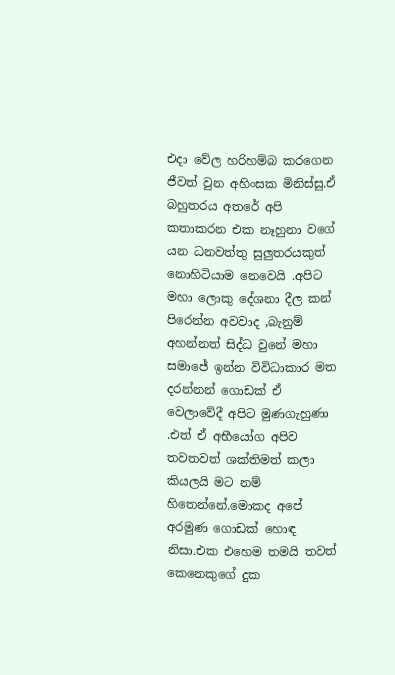එදා වේල හරිහම්බ කරගෙන ජීවත් වුන අහිංසක මිනිස්සු.ඒ බහුතරය අතරේ අපි කතාකරන එක නෑහුනා වගේ යන ධනවත්තු සුලුතරයකුත් නොහිටියාම නෙවෙයි .අපිට මහා ලොකු දේශනා දීල කන් පිරෙන්න අවවාද ,බැනුම් අහන්නත් සිද්ධ වුනේ මහා සමාජේ ඉන්න විවිධාකාර මත දරන්නන් ගොඩක් ඒ වෙලාවේදී අපිට මුණගැහුණා .එත් ඒ අභීයෝග අපිව තවතවත් ශක්තිමත් කලා කියලයි මට නම් හිතෙන්නේ.මොකද අපේ අරමුණ ගොඩක් හොඳ නිසා.එක එහෙම තමයි තවත්  කෙනෙකුගේ දුක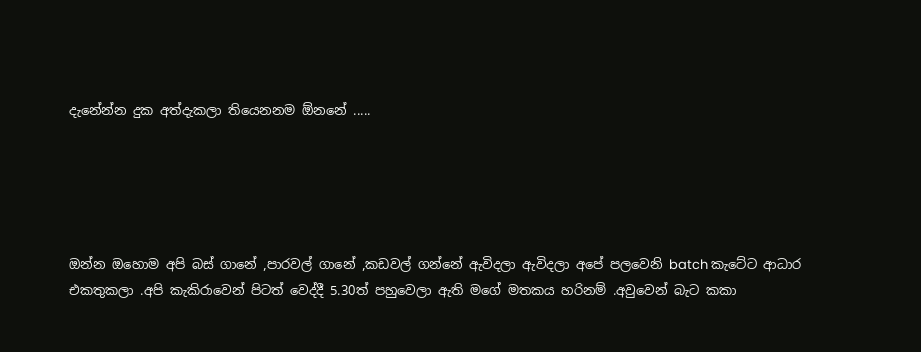දැනේන්න දුක අත්දැකලා තියෙනනම ඕනනේ .....





ඔන්න ඔහොම අපි බස් ගානේ ,පාරවල් ගානේ ,කඩවල් ගන්නේ ඇවිදලා ඇවිදලා අපේ පලවෙනි batch කැටේට ආධාර එකතුකලා .අපි කැකිරාවෙන් පිටත් වෙද්දී 5.30ත් පහුවෙලා ඇති මගේ මතකය හරිනම් .අවුවෙන් බැට කකා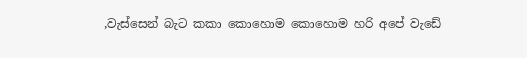,වැස්සෙන් බැට කකා කොහොම කොහොම හරි අපේ වැඩේ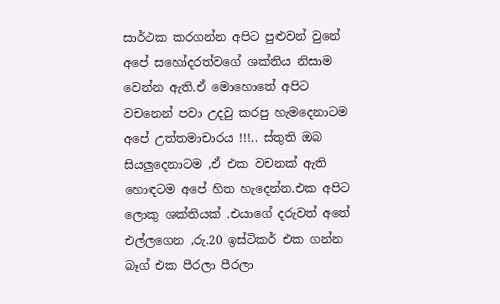සාර්ථක කරගන්න අපිට පුළුවන් වුනේ අපේ සහෝදරත්වගේ ශක්තිය නිසාම වෙන්න ඇති.ඒ මොහොතේ අපිට වචනෙන් පවා උදවු කරපු හැමදෙනාටම අපේ උත්තමාචාරය !!!.. ස්තුති ඔබ සියලුදෙනාටම ,ඒ එක වචනක් ඇති හොඳටම අපේ හිත හැදෙන්න.එක අපිට ලොකු ශක්තියක් .එයාගේ දරුවත් අතේ එල්ලගෙන ,රු.20 ඉස්ටිකර් එක ගන්න බෑග් එක පීරලා පීරලා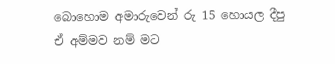බොහොම අමාරුවෙන් රු 15 හොයල දීපු ඒ අම්මව නම් මට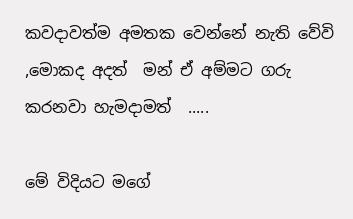කවදාවත්ම අමතක වෙන්නේ නැති වේවි ,මොකද අදත්  මන් ඒ අම්මට ගරු කරනවා හැමදාමත්  .....

මේ විදියට මගේ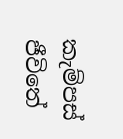කැම්පස් ජීවිතේ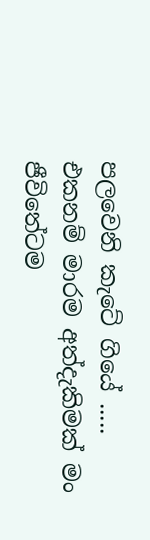පලවෙනි කැටේ ගියේ .....  එකනම් මාරම අත්දැකිමක් මං ජීවිතේටම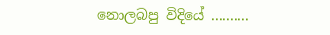නොලබපු විදියේ ..........